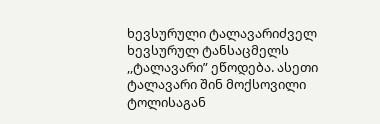ხევსურული ტალავარიძველ ხევსურულ ტანსაცმელს ,,ტალავარი” ეწოდება. ასეთი ტალავარი შინ მოქსოვილი ტოლისაგან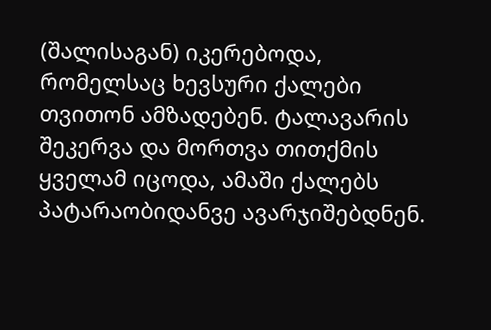(შალისაგან) იკერებოდა, რომელსაც ხევსური ქალები თვითონ ამზადებენ. ტალავარის შეკერვა და მორთვა თითქმის ყველამ იცოდა, ამაში ქალებს პატარაობიდანვე ავარჯიშებდნენ.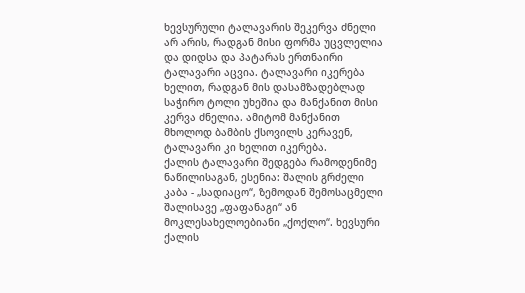ხევსურული ტალავარის შეკერვა ძნელი არ არის, რადგან მისი ფორმა უცვლელია და დიდსა და პატარას ერთნაირი ტალავარი აცვია. ტალავარი იკერება ხელით, რადგან მის დასამზადებლად საჭირო ტოლი უხეშია და მანქანით მისი კერვა ძნელია. ამიტომ მანქანით მხოლოდ ბამბის ქსოვილს კერავენ, ტალავარი კი ხელით იკერება.
ქალის ტალავარი შედგება რამოდენიმე ნაწილისაგან, ესენია: შალის გრძელი კაბა - „სადიაცო“, ზემოდან შემოსაცმელი შალისავე „ფაფანაგი“ ან მოკლესახელოებიანი „ქოქლო“. ხევსური ქალის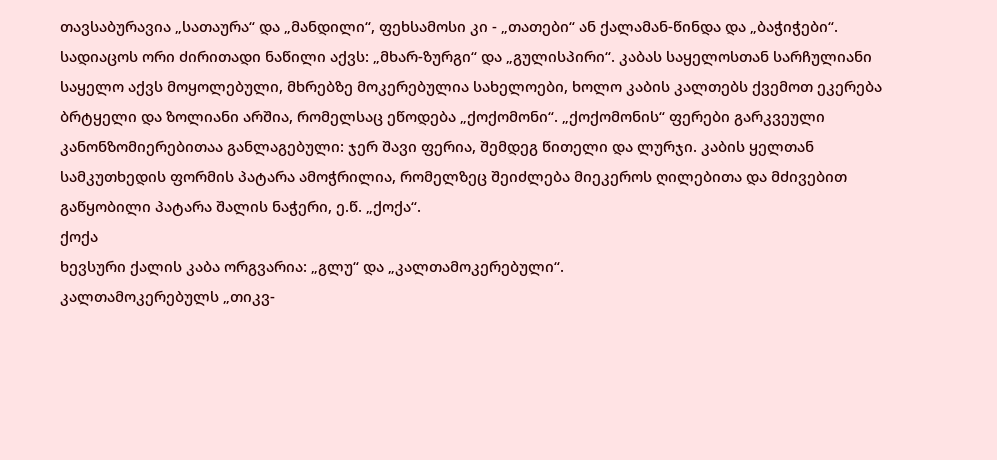თავსაბურავია „სათაურა“ და „მანდილი“, ფეხსამოსი კი - „თათები“ ან ქალამან-წინდა და „ბაჭიჭები“.
სადიაცოს ორი ძირითადი ნაწილი აქვს: „მხარ-ზურგი“ და „გულისპირი“. კაბას საყელოსთან სარჩულიანი საყელო აქვს მოყოლებული, მხრებზე მოკერებულია სახელოები, ხოლო კაბის კალთებს ქვემოთ ეკერება ბრტყელი და ზოლიანი არშია, რომელსაც ეწოდება „ქოქომონი“. „ქოქომონის“ ფერები გარკვეული კანონზომიერებითაა განლაგებული: ჯერ შავი ფერია, შემდეგ წითელი და ლურჯი. კაბის ყელთან სამკუთხედის ფორმის პატარა ამოჭრილია, რომელზეც შეიძლება მიეკეროს ღილებითა და მძივებით გაწყობილი პატარა შალის ნაჭერი, ე.წ. „ქოქა“.
ქოქა
ხევსური ქალის კაბა ორგვარია: „გლუ“ და „კალთამოკერებული“.
კალთამოკერებულს „თიკვ-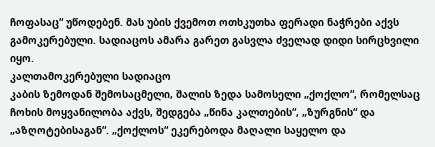ჩოფასაც“ უწოდებენ. მას უბის ქვემოთ ოთხკუთხა ფერადი ნაჭრები აქვს გამოკერებული. სადიაცოს ამარა გარეთ გასვლა ძველად დიდი სირცხვილი იყო.
კალთამოკერებული სადიაცო
კაბის ზემოდან შემოსაცმელი, შალის ზედა სამოსელი „ქოქლო“, რომელსაც ჩოხის მოყვანილობა აქვს, შედგება „წინა კალთების“, „ზურგნის“ და „აზღოტებისაგან“. „ქოქლოს“ ეკერებოდა მაღალი საყელო და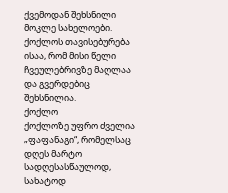ქვემოდან შეხსნილი მოკლე სახელოები. ქოქლოს თავისებურება ისაა, რომ მისი წელი ჩვეულებრივზე მაღლაა და გვერდებიც შეხსნილია.
ქოქლო
ქოქლოზე უფრო ძველია „ფაფანაგი“, რომელსაც დღეს მარტო სადღესასწაულოდ, სახატოდ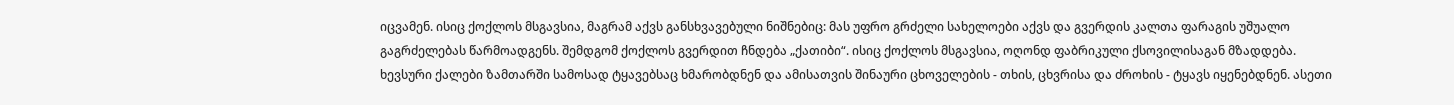იცვამენ. ისიც ქოქლოს მსგავსია, მაგრამ აქვს განსხვავებული ნიშნებიც: მას უფრო გრძელი სახელოები აქვს და გვერდის კალთა ფარაგის უშუალო გაგრძელებას წარმოადგენს. შემდგომ ქოქლოს გვერდით ჩნდება „ქათიბი“. ისიც ქოქლოს მსგავსია, ოღონდ ფაბრიკული ქსოვილისაგან მზადდება.
ხევსური ქალები ზამთარში სამოსად ტყავებსაც ხმარობდნენ და ამისათვის შინაური ცხოველების - თხის, ცხვრისა და ძროხის - ტყავს იყენებდნენ. ასეთი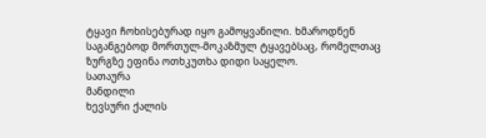ტყავი ჩოხისებურად იყო გამოყვანილი. ხმაროდნენ საგანგებოდ მორთულ-მოკაზმულ ტყავებსაც, რომელთაც ზურგზე ეფინა ოთხკუთხა დიდი საყელო.
სათაურა
მანდილი
ხევსური ქალის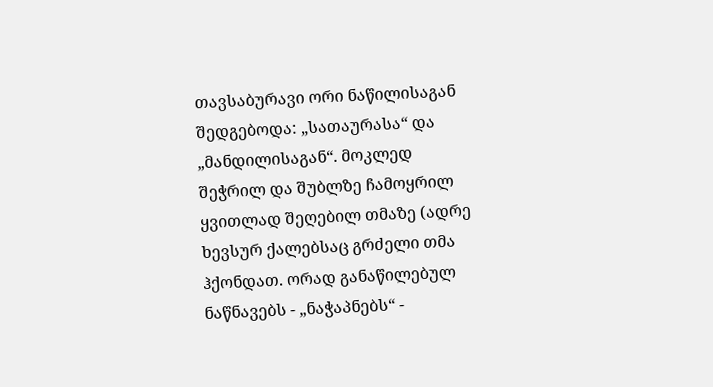თავსაბურავი ორი ნაწილისაგან შედგებოდა: „სათაურასა“ და „მანდილისაგან“. მოკლედ შეჭრილ და შუბლზე ჩამოყრილ ყვითლად შეღებილ თმაზე (ადრე ხევსურ ქალებსაც გრძელი თმა ჰქონდათ. ორად განაწილებულ ნაწნავებს - „ნაჭაპნებს“ -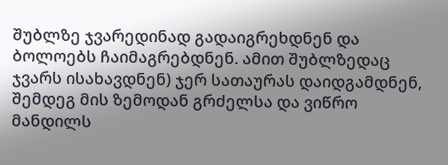შუბლზე ჯვარედინად გადაიგრეხდნენ და ბოლოებს ჩაიმაგრებდნენ. ამით შუბლზედაც ჯვარს ისახავდნენ) ჯერ სათაურას დაიდგამდნენ, შემდეგ მის ზემოდან გრძელსა და ვიწრო მანდილს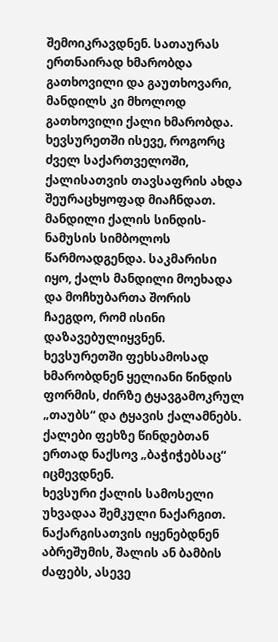შემოიკრავდნენ. სათაურას ერთნაირად ხმარობდა გათხოვილი და გაუთხოვარი, მანდილს კი მხოლოდ გათხოვილი ქალი ხმარობდა.
ხევსურეთში ისევე, როგორც ძველ საქართველოში, ქალისათვის თავსაფრის ახდა შეურაცხყოფად მიაჩნდათ. მანდილი ქალის სინდის-ნამუსის სიმბოლოს წარმოადგენდა. საკმარისი იყო, ქალს მანდილი მოეხადა და მოჩხუბართა შორის ჩაეგდო, რომ ისინი დაზავებულიყვნენ.
ხევსურეთში ფეხსამოსად ხმარობდნენ ყელიანი წინდის ფორმის, ძირზე ტყავგამოკრულ „თაუბს“ და ტყავის ქალამნებს. ქალები ფეხზე წინდებთან ერთად ნაქსოვ „ბაჭიჭებსაც“ იცმევდნენ.
ხევსური ქალის სამოსელი უხვადაა შემკული ნაქარგით. ნაქარგისათვის იყენებდნენ აბრეშუმის, შალის ან ბამბის ძაფებს, ასევე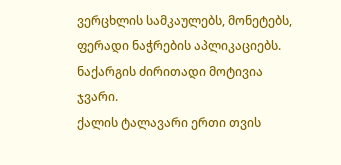ვერცხლის სამკაულებს, მონეტებს, ფერადი ნაჭრების აპლიკაციებს. ნაქარგის ძირითადი მოტივია ჯვარი.
ქალის ტალავარი ერთი თვის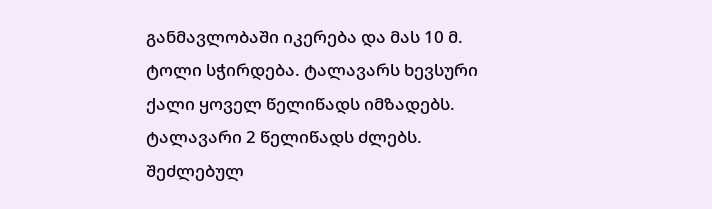განმავლობაში იკერება და მას 10 მ. ტოლი სჭირდება. ტალავარს ხევსური ქალი ყოველ წელიწადს იმზადებს. ტალავარი 2 წელიწადს ძლებს. შეძლებულ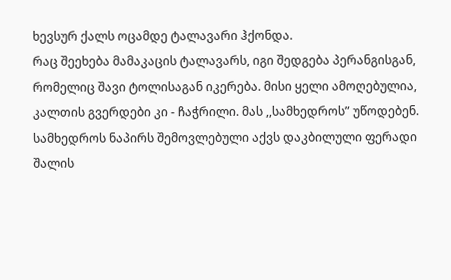ხევსურ ქალს ოცამდე ტალავარი ჰქონდა.
რაც შეეხება მამაკაცის ტალავარს, იგი შედგება პერანგისგან, რომელიც შავი ტოლისაგან იკერება. მისი ყელი ამოღებულია, კალთის გვერდები კი - ჩაჭრილი. მას ,,სამხედროს” უწოდებენ.
სამხედროს ნაპირს შემოვლებული აქვს დაკბილული ფერადი შალის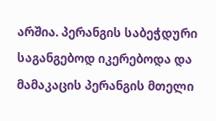არშია. პერანგის საბეჭდური საგანგებოდ იკერებოდა და მამაკაცის პერანგის მთელი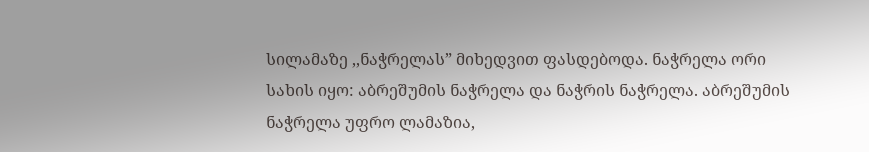სილამაზე ,,ნაჭრელას” მიხედვით ფასდებოდა. ნაჭრელა ორი სახის იყო: აბრეშუმის ნაჭრელა და ნაჭრის ნაჭრელა. აბრეშუმის ნაჭრელა უფრო ლამაზია,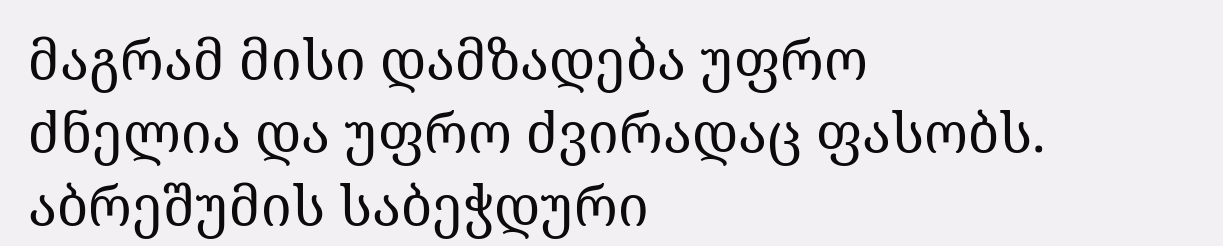მაგრამ მისი დამზადება უფრო ძნელია და უფრო ძვირადაც ფასობს. აბრეშუმის საბეჭდური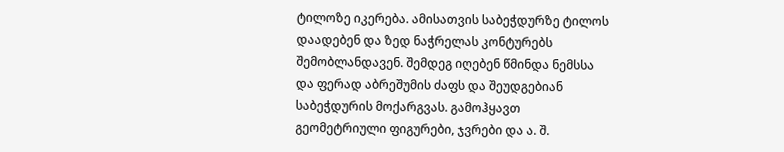ტილოზე იკერება. ამისათვის საბეჭდურზე ტილოს დაადებენ და ზედ ნაჭრელას კონტურებს შემობლანდავენ. შემდეგ იღებენ წმინდა ნემსსა და ფერად აბრეშუმის ძაფს და შეუდგებიან საბეჭდურის მოქარგვას. გამოჰყავთ გეომეტრიული ფიგურები, ჯვრები და ა. შ.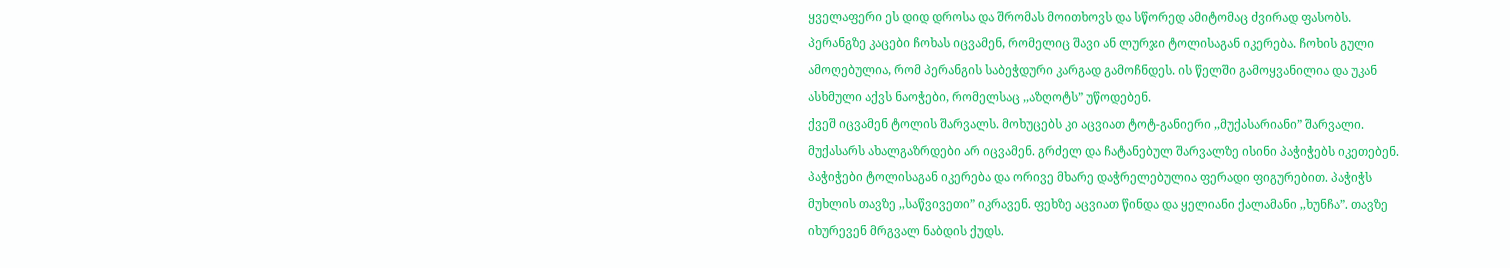ყველაფერი ეს დიდ დროსა და შრომას მოითხოვს და სწორედ ამიტომაც ძვირად ფასობს.
პერანგზე კაცები ჩოხას იცვამენ, რომელიც შავი ან ლურჯი ტოლისაგან იკერება. ჩოხის გული ამოღებულია, რომ პერანგის საბეჭდური კარგად გამოჩნდეს. ის წელში გამოყვანილია და უკან ასხმული აქვს ნაოჭები, რომელსაც ,,აზღოტს” უწოდებენ.
ქვეშ იცვამენ ტოლის შარვალს. მოხუცებს კი აცვიათ ტოტ-განიერი ,,მუქასარიანი” შარვალი. მუქასარს ახალგაზრდები არ იცვამენ. გრძელ და ჩატანებულ შარვალზე ისინი პაჭიჭებს იკეთებენ. პაჭიჭები ტოლისაგან იკერება და ორივე მხარე დაჭრელებულია ფერადი ფიგურებით. პაჭიჭს მუხლის თავზე ,,საწვივეთი” იკრავენ. ფეხზე აცვიათ წინდა და ყელიანი ქალამანი ,,ხუნჩა”. თავზე იხურევენ მრგვალ ნაბდის ქუდს.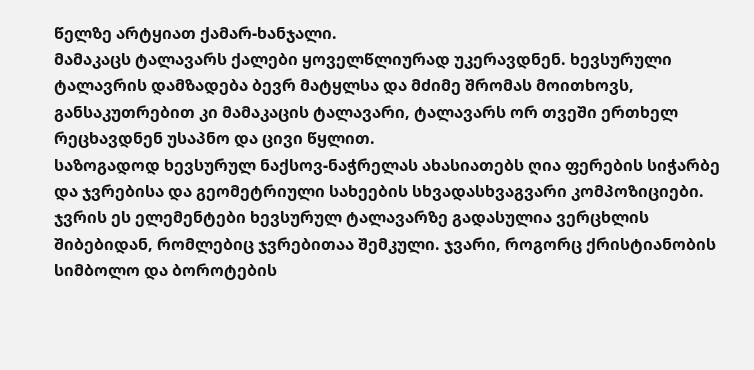წელზე არტყიათ ქამარ-ხანჯალი.
მამაკაცს ტალავარს ქალები ყოველწლიურად უკერავდნენ. ხევსურული ტალავრის დამზადება ბევრ მატყლსა და მძიმე შრომას მოითხოვს, განსაკუთრებით კი მამაკაცის ტალავარი, ტალავარს ორ თვეში ერთხელ რეცხავდნენ უსაპნო და ცივი წყლით.
საზოგადოდ ხევსურულ ნაქსოვ-ნაჭრელას ახასიათებს ღია ფერების სიჭარბე და ჯვრებისა და გეომეტრიული სახეების სხვადასხვაგვარი კომპოზიციები. ჯვრის ეს ელემენტები ხევსურულ ტალავარზე გადასულია ვერცხლის შიბებიდან, რომლებიც ჯვრებითაა შემკული. ჯვარი, როგორც ქრისტიანობის სიმბოლო და ბოროტების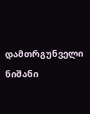დამთრგუნველი ნიშანი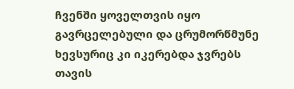ჩვენში ყოველთვის იყო გავრცელებული და ცრუმორწმუნე ხევსურიც კი იკერებდა ჯვრებს თავის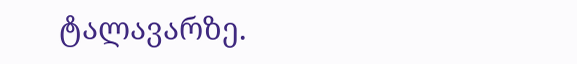ტალავარზე.